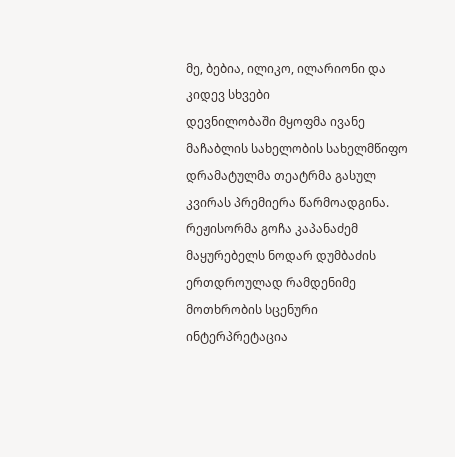მე, ბებია, ილიკო, ილარიონი და კიდევ სხვები
დევნილობაში მყოფმა ივანე მაჩაბლის სახელობის სახელმწიფო დრამატულმა თეატრმა გასულ კვირას პრემიერა წარმოადგინა. რეჟისორმა გოჩა კაპანაძემ მაყურებელს ნოდარ დუმბაძის ერთდროულად რამდენიმე მოთხრობის სცენური ინტერპრეტაცია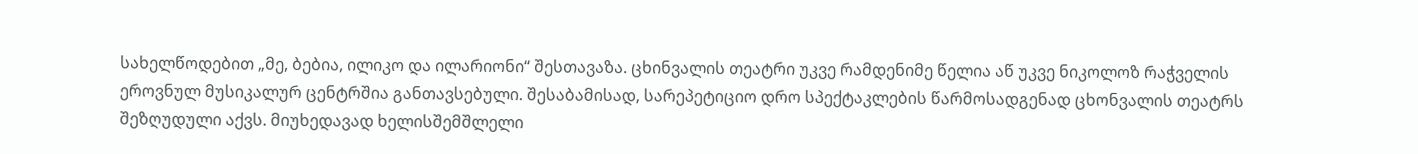სახელწოდებით „მე, ბებია, ილიკო და ილარიონი“ შესთავაზა. ცხინვალის თეატრი უკვე რამდენიმე წელია აწ უკვე ნიკოლოზ რაჭველის ეროვნულ მუსიკალურ ცენტრშია განთავსებული. შესაბამისად, სარეპეტიციო დრო სპექტაკლების წარმოსადგენად ცხონვალის თეატრს შეზღუდული აქვს. მიუხედავად ხელისშემშლელი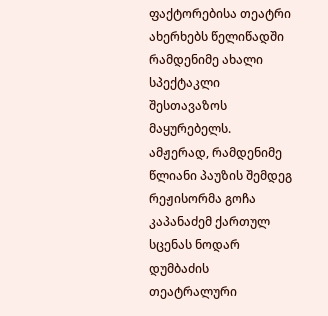ფაქტორებისა თეატრი ახერხებს წელიწადში რამდენიმე ახალი სპექტაკლი შესთავაზოს მაყურებელს.
ამჟერად, რამდენიმე წლიანი პაუზის შემდეგ რეჟისორმა გოჩა კაპანაძემ ქართულ სცენას ნოდარ დუმბაძის თეატრალური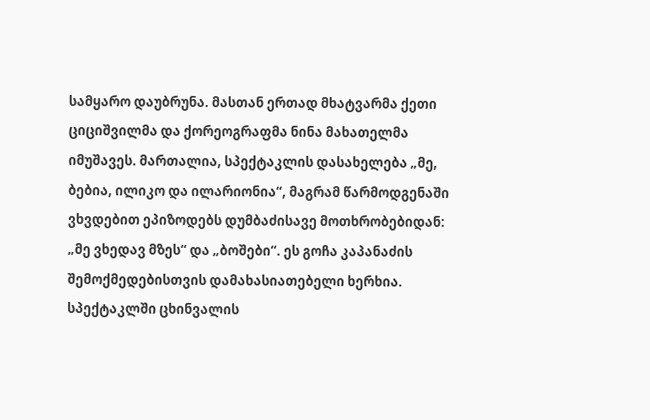სამყარო დაუბრუნა. მასთან ერთად მხატვარმა ქეთი ციციშვილმა და ქორეოგრაფმა ნინა მახათელმა იმუშავეს. მართალია, სპექტაკლის დასახელება „მე, ბებია, ილიკო და ილარიონია“, მაგრამ წარმოდგენაში ვხვდებით ეპიზოდებს დუმბაძისავე მოთხრობებიდან: „მე ვხედავ მზეს“ და „ბოშები“. ეს გოჩა კაპანაძის შემოქმედებისთვის დამახასიათებელი ხერხია. სპექტაკლში ცხინვალის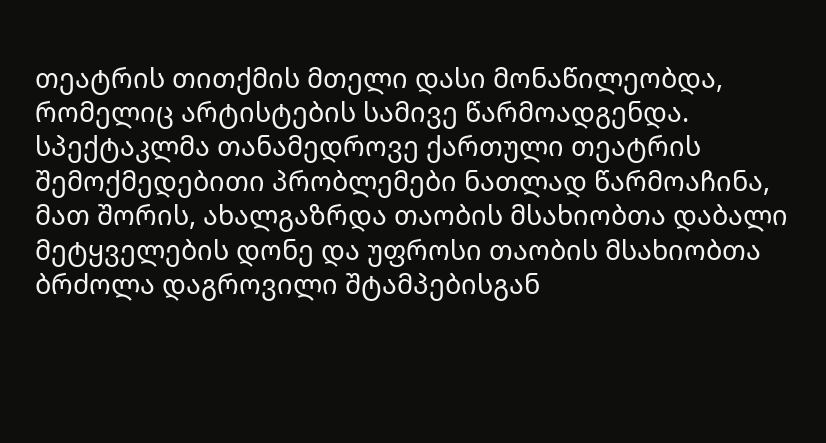თეატრის თითქმის მთელი დასი მონაწილეობდა, რომელიც არტისტების სამივე წარმოადგენდა. სპექტაკლმა თანამედროვე ქართული თეატრის შემოქმედებითი პრობლემები ნათლად წარმოაჩინა, მათ შორის, ახალგაზრდა თაობის მსახიობთა დაბალი მეტყველების დონე და უფროსი თაობის მსახიობთა ბრძოლა დაგროვილი შტამპებისგან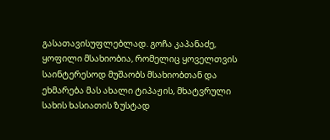გასათავისუფლებლად. გოჩა კაპანაძე, ყოფილი მსახიობია, რომელიც ყოველთვის საინტერესოდ მუშაობს მსახიობთან და ეხმარება მას ახალი ტიპაჟის, მხატვრული სახის ხასიათის ზუსტად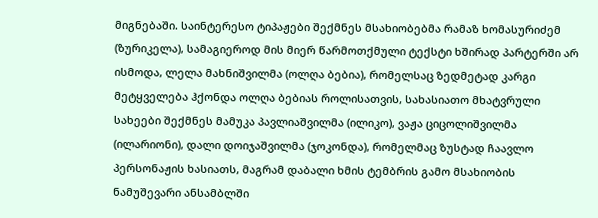მიგნებაში. საინტერესო ტიპაჟები შექმნეს მსახიობებმა რამაზ ხომასურიძემ (ზურიკელა), სამაგიეროდ მის მიერ წარმოთქმული ტექსტი ხშირად პარტერში არ ისმოდა, ლელა მახნიშვილმა (ოლღა ბებია), რომელსაც ზედმეტად კარგი მეტყველება ჰქონდა ოლღა ბებიას როლისათვის, სახასიათო მხატვრული სახეები შექმნეს მამუკა პავლიაშვილმა (ილიკო), ვაჟა ციცოლიშვილმა (ილარიონი), დალი დოიჯაშვილმა (ჯოკონდა), რომელმაც ზუსტად ჩაავლო პერსონაჟის ხასიათს, მაგრამ დაბალი ხმის ტემბრის გამო მსახიობის ნამუშევარი ანსამბლში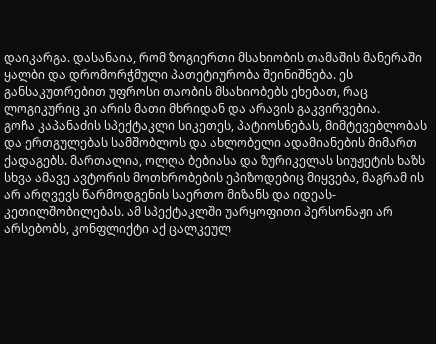დაიკარგა. დასანაია, რომ ზოგიერთი მსახიობის თამაშის მანერაში ყალბი და დრომორჭმული პათეტიურობა შეინიშნება. ეს განსაკუთრებით უფროსი თაობის მსახიობებს ეხებათ, რაც ლოგიკურიც კი არის მათი მხრიდან და არავის გაკვირვებია.
გოჩა კაპანაძის სპექტაკლი სიკეთეს, პატიოსნებას, მიმტევებლობას და ერთგულებას სამშობლოს და ახლობელი ადამიანების მიმართ ქადაგებს. მართალია, ოლღა ბებიასა და ზურიკელას სიუჟეტის ხაზს სხვა ამავე ავტორის მოთხრობების ეპიზოდებიც მიყვება, მაგრამ ის არ არღვევს წარმოდგენის საერთო მიზანს და იდეას-კეთილშობილებას. ამ სპექტაკლში უარყოფითი პერსონაჟი არ არსებობს, კონფლიქტი აქ ცალკეულ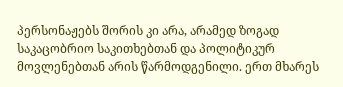პერსონაჟებს შორის კი არა, არამედ ზოგად საკაცობრიო საკითხებთან და პოლიტიკურ მოვლენებთან არის წარმოდგენილი. ერთ მხარეს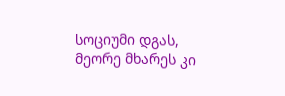სოციუმი დგას, მეორე მხარეს კი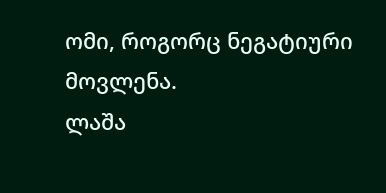ომი, როგორც ნეგატიური მოვლენა.
ლაშა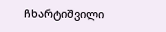ჩხარტიშვილი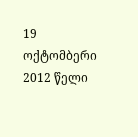19 ოქტომბერი 2012 წელი